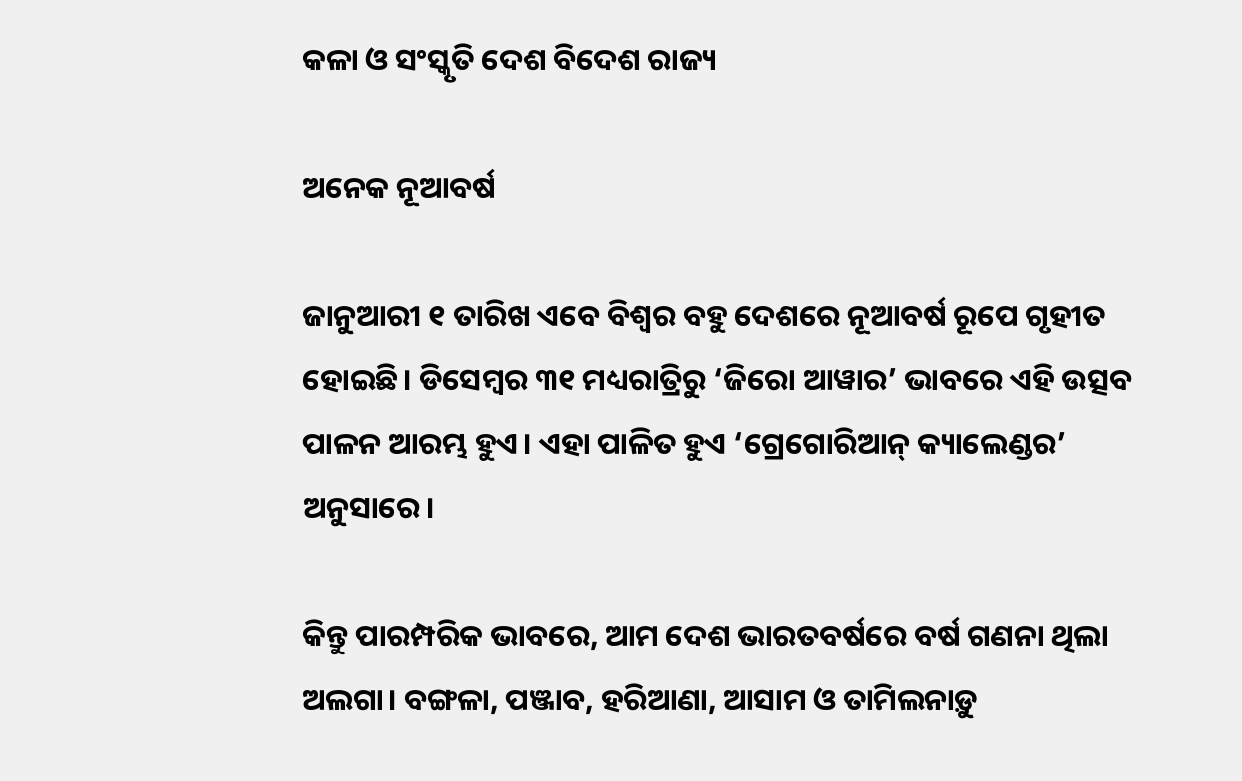କଳା ଓ ସଂସ୍କୃତି ଦେଶ ବିଦେଶ ରାଜ୍ୟ

ଅନେକ ନୂଆବର୍ଷ

ଜାନୁଆରୀ ୧ ତାରିଖ ଏବେ ବିଶ୍ୱର ବହୁ ଦେଶରେ ନୂଆବର୍ଷ ରୂପେ ଗୃହୀତ ହୋଇଛି। ଡିସେମ୍ବର ୩୧ ମଧ୍ୟରାତ୍ରିରୁ ‘ଜିରୋ ଆୱାର’ ଭାବରେ ଏହି ଉତ୍ସବ ପାଳନ ଆରମ୍ଭ ହୁଏ। ଏହା ପାଳିତ ହୁଏ ‘ଗ୍ରେଗୋରିଆନ୍ କ୍ୟାଲେଣ୍ଡର’ ଅନୁସାରେ।

କିନ୍ତୁ ପାରମ୍ପରିକ ଭାବରେ, ଆମ ଦେଶ ଭାରତବର୍ଷରେ ବର୍ଷ ଗଣନା ଥିଲା ଅଲଗା। ବଙ୍ଗଳା, ପଞ୍ଜାବ, ହରିଆଣା, ଆସାମ ଓ ତାମିଲନାଡ଼ୁ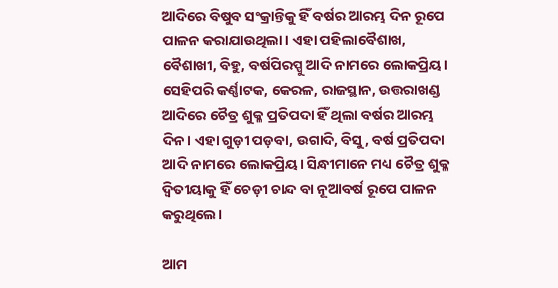ଆଦିରେ ବିଷୁବ ସଂକ୍ରାନ୍ତିକୁ ହିଁ ବର୍ଷର ଆରମ୍ଭ ଦିନ ରୂପେ ପାଳନ କରାଯାଉଥିଲା। ଏହା ପହିଲାବୈଶାଖ, ବୈଶାଖୀ, ବିହୁ, ବର୍ଷପିରପ୍ପୁ ଆଦି ନାମରେ ଲୋକପ୍ରିୟ। ସେହିପରି କର୍ଣ୍ଣାଟକ, କେରଳ, ରାଜସ୍ଥାନ, ଉତ୍ତରାଖଣ୍ଡ ଆଦିରେ ଚୈତ୍ର ଶୁକ୍ଳ ପ୍ରତିପଦା ହିଁ ଥିଲା ବର୍ଷର ଆରମ୍ଭ ଦିନ। ଏହା ଗୁଡ଼ୀ ପଡ଼ବା, ଉଗାଦି, ବିସୁ, ବର୍ଷ ପ୍ରତିପଦା ଆଦି ନାମରେ ଲୋକପ୍ରିୟ। ସିନ୍ଧୀମାନେ ମଧ୍ୟ ଚୈତ୍ର ଶୁକ୍ଳ ଦ୍ୱିତୀୟାକୁ ହିଁ ଚେଡ଼ୀ ଚାନ୍ଦ ବା ନୂଆବର୍ଷ ରୂପେ ପାଳନ କରୁଥିଲେ।

ଆମ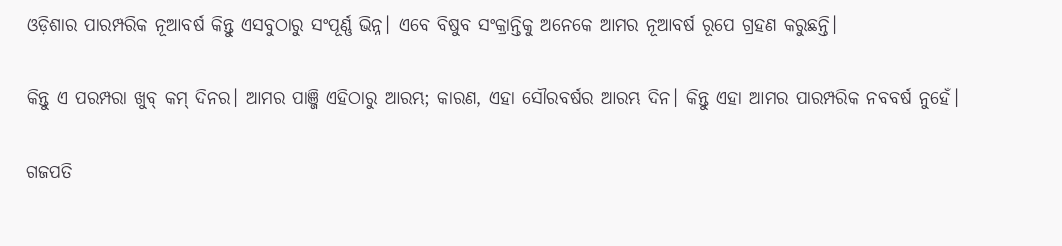ଓଡ଼ିଶାର ପାରମ୍ପରିକ ନୂଆବର୍ଷ କିନ୍ତୁ ଏସବୁଠାରୁ ସଂପୂର୍ଣ୍ଣ ଭିନ୍ନ। ଏବେ ବିଷୁବ ସଂକ୍ରାନ୍ତିକୁ ଅନେକେ ଆମର ନୂଆବର୍ଷ ରୂପେ ଗ୍ରହଣ କରୁଛନ୍ତି।

କିନ୍ତୁ ଏ ପରମ୍ପରା ଖୁବ୍ କମ୍ ଦିନର। ଆମର ପାଞ୍ଜି ଏହିଠାରୁ ଆରମ୍ଭ; କାରଣ, ଏହା ସୌରବର୍ଷର ଆରମ୍ଭ ଦିନ। କିନ୍ତୁ ଏହା ଆମର ପାରମ୍ପରିକ ନବବର୍ଷ ନୁହେଁ।

ଗଜପତି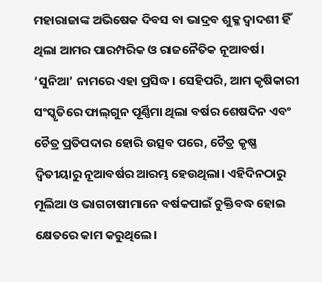ମହାରାଜାଙ୍କ ଅଭିଷେକ ଦିବସ ବା ଭାଦ୍ରବ ଶୁକ୍ଳ ଦ୍ୱାଦଶୀ ହିଁ ଥିଲା ଆମର ପାରମ୍ପରିକ ଓ ରାଜନୈତିକ ନୂଆବର୍ଷ। ‘ସୁନିଆ’ ନାମରେ ଏହା ପ୍ରସିଦ୍ଧ। ସେହିପରି, ଆମ କୃଷିକାରୀ ସଂସ୍କୃତିରେ ଫାଲ୍‌ଗୁନ ପୂର୍ଣ୍ଣିମା ଥିଲା ବର୍ଷର ଶେଷଦିନ ଏବଂ ଚୈତ୍ର ପ୍ରତିପଦାର ହୋରି ଉତ୍ସବ ପରେ, ଚୈତ୍ର କୃଷ୍ଣ ଦ୍ୱିତୀୟାରୁ ନୂଆବର୍ଷର ଆରମ୍ଭ ହେଉଥିଲା। ଏହିଦିନଠାରୁ ମୂଲିଆ ଓ ଭାଗଚାଷୀମାନେ ବର୍ଷକପାଇଁ ଚୁକ୍ତିବଦ୍ଧ ହୋଇ କ୍ଷେତରେ କାମ କରୁଥିଲେ।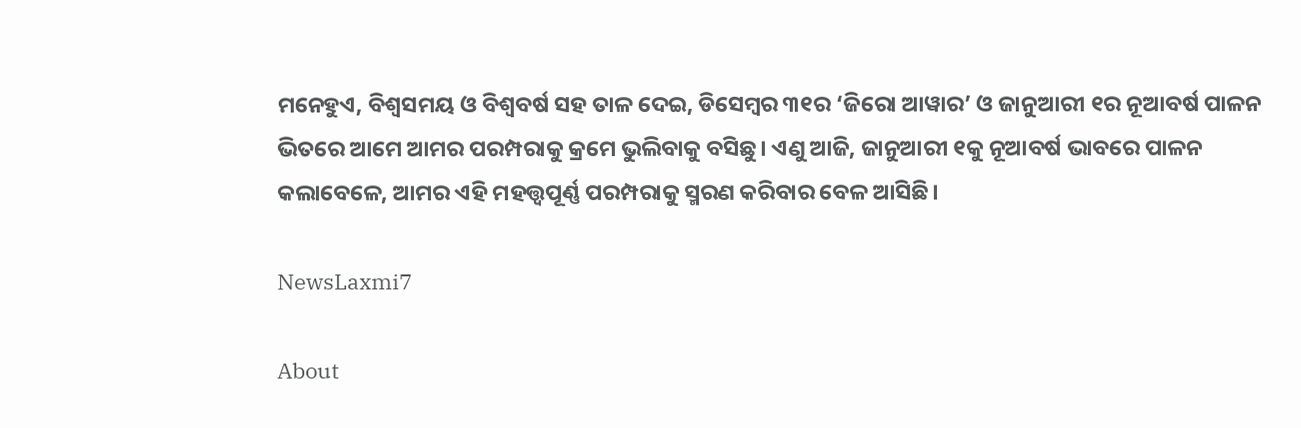ମନେହୁଏ, ବିଶ୍ୱସମୟ ଓ ବିଶ୍ୱବର୍ଷ ସହ ତାଳ ଦେଇ, ଡିସେମ୍ବର ୩୧ର ‘ଜିରୋ ଆୱାର’ ଓ ଜାନୁଆରୀ ୧ର ନୂଆବର୍ଷ ପାଳନ ଭିତରେ ଆମେ ଆମର ପରମ୍ପରାକୁ କ୍ରମେ ଭୁଲିବାକୁ ବସିଛୁ। ଏଣୁ ଆଜି, ଜାନୁଆରୀ ୧କୁ ନୂଆବର୍ଷ ଭାବରେ ପାଳନ କଲାବେଳେ, ଆମର ଏହି ମହତ୍ତ୍ୱପୂର୍ଣ୍ଣ ପରମ୍ପରାକୁ ସ୍ମରଣ କରିବାର ବେଳ ଆସିଛି।

NewsLaxmi7

About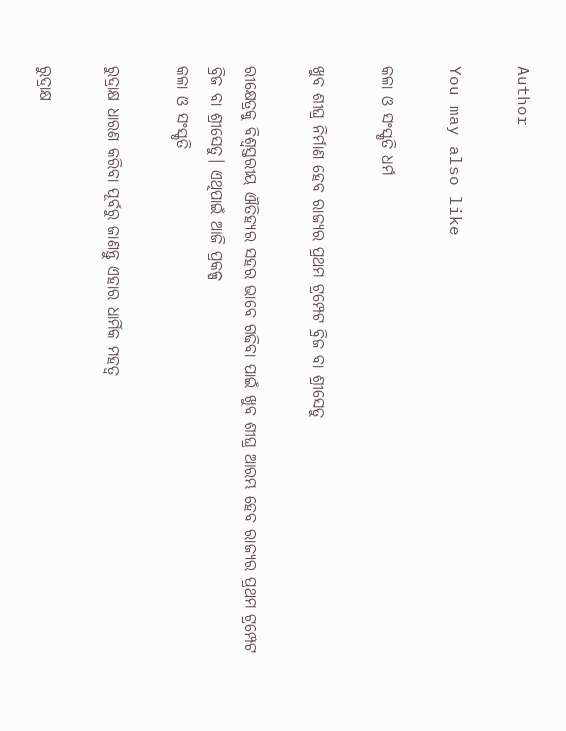Author

You may also like

କଳା ଓ ସଂସ୍କୃତି ଧର୍ମ

ଖୁବ ଶୀଘ୍ର ନିର୍ମାଣ ହେବ ରାଜ୍ୟର ପ୍ରଥମ ଟ୍ରମ୍ପେଟ ବ୍ରିଜ ବା ଶ୍ରୀସେତୁ

ରୀକ୍ଷେତ୍ରକୁ ବିଶ୍ୱସ୍ତରୀୟ ଐତିହ୍ୟର ସହର ଭାବେ ଗଢିବା ପାଇଁ ଖୁବ ଶୀଘ୍ର ଆରମ୍ଭ ହେବ ରାଜ୍ୟର ପ୍ରଥମ ଟ୍ରମ୍ପେଟ ବ୍ରିଜ ବା ଶ୍ରୀସେତୁ। ଏଥିପାଇଁ ଆଜି ପ୍ରକଳ୍ପ
କଳା ଓ ସଂସ୍କୃତି

ରୁଦ୍ରାକ୍ଷ ଧାରଣ କରିବା ପୂର୍ବରୁ ଜାଣନ୍ତୁ ଏହାର ଧାର୍ମିକ ମହତ୍ୱ

ରୁଦ୍ରାକ୍ଷ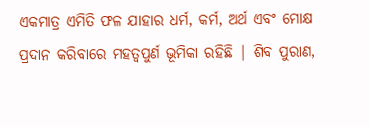ଏକମାତ୍ର ଏମିତି ଫଳ ଯାହାର ଧର୍ମ, କର୍ମ, ଅର୍ଥ ଏବଂ ମୋକ୍ଷ ପ୍ରଦାନ କରିବାରେ ମହତ୍ଵପୁର୍ଣ ଭୂମିକା ରହିଛି | ଶିବ ପୁରାଣ,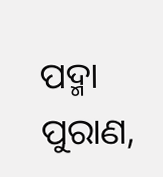ପଦ୍ମା ପୁରାଣ,